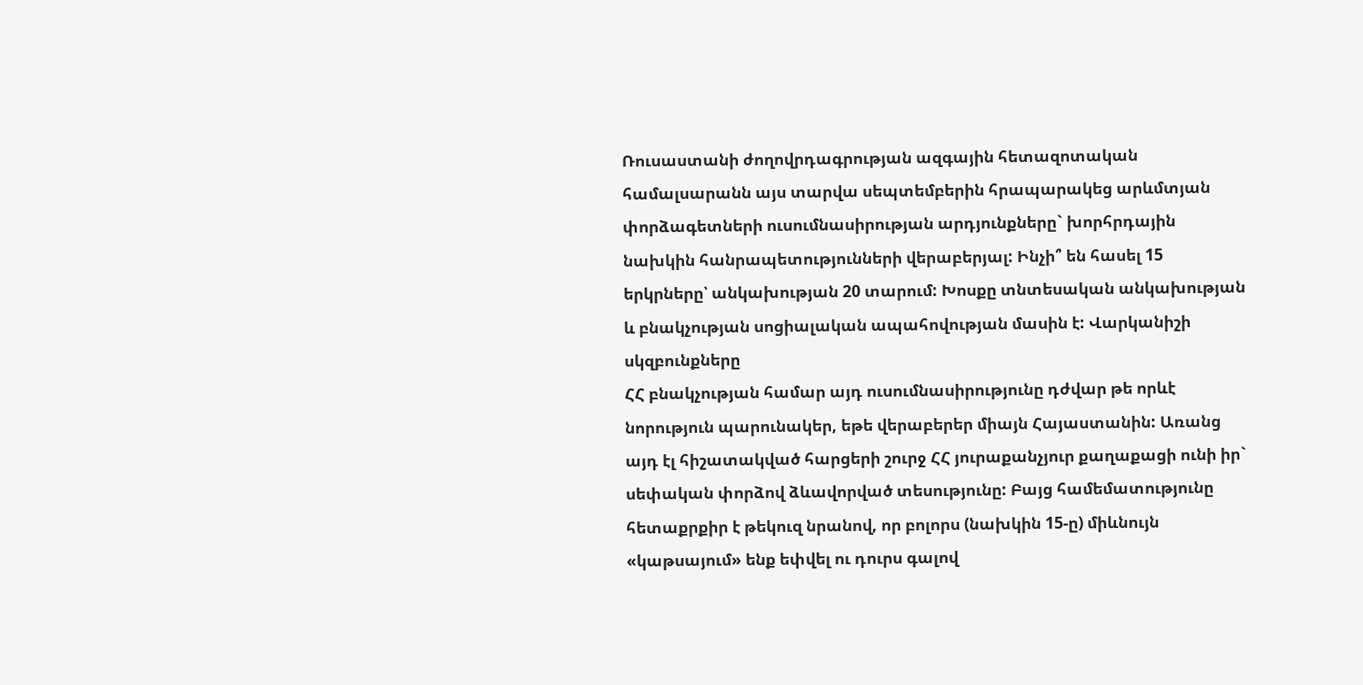Ռուսաստանի ժողովրդագրության ազգային հետազոտական համալսարանն այս տարվա սեպտեմբերին հրապարակեց արևմտյան փորձագետների ուսումնասիրության արդյունքները` խորհրդային նախկին հանրապետությունների վերաբերյալ: Ինչի՞ են հասել 15 երկրները՝ անկախության 20 տարում: Խոսքը տնտեսական անկախության և բնակչության սոցիալական ապահովության մասին է: Վարկանիշի սկզբունքները
ՀՀ բնակչության համար այդ ուսումնասիրությունը դժվար թե որևէ նորություն պարունակեր, եթե վերաբերեր միայն Հայաստանին: Առանց այդ էլ հիշատակված հարցերի շուրջ ՀՀ յուրաքանչյուր քաղաքացի ունի իր` սեփական փորձով ձևավորված տեսությունը: Բայց համեմատությունը հետաքրքիր է թեկուզ նրանով, որ բոլորս (նախկին 15-ը) միևնույն «կաթսայում» ենք եփվել ու դուրս գալով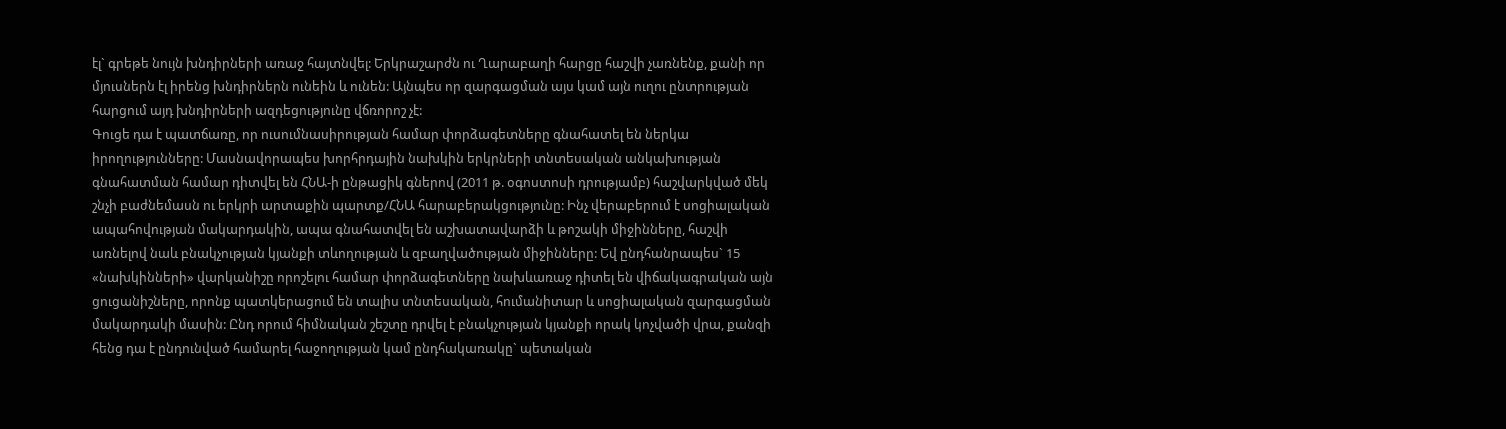էլ` գրեթե նույն խնդիրների առաջ հայտնվել: Երկրաշարժն ու Ղարաբաղի հարցը հաշվի չառնենք, քանի որ մյուսներն էլ իրենց խնդիրներն ունեին և ունեն: Այնպես որ զարգացման այս կամ այն ուղու ընտրության հարցում այդ խնդիրների ազդեցությունը վճռորոշ չէ:
Գուցե դա է պատճառը, որ ուսումնասիրության համար փորձագետները գնահատել են ներկա իրողությունները: Մասնավորապես խորհրդային նախկին երկրների տնտեսական անկախության գնահատման համար դիտվել են ՀՆԱ-ի ընթացիկ գներով (2011 թ. օգոստոսի դրությամբ) հաշվարկված մեկ շնչի բաժնեմասն ու երկրի արտաքին պարտք/ՀՆԱ հարաբերակցությունը: Ինչ վերաբերում է սոցիալական ապահովության մակարդակին, ապա գնահատվել են աշխատավարձի և թոշակի միջինները, հաշվի առնելով նաև բնակչության կյանքի տևողության և զբաղվածության միջինները: Եվ ընդհանրապես` 15 «նախկինների» վարկանիշը որոշելու համար փորձագետները նախևառաջ դիտել են վիճակագրական այն ցուցանիշները, որոնք պատկերացում են տալիս տնտեսական, հումանիտար և սոցիալական զարգացման մակարդակի մասին: Ընդ որում հիմնական շեշտը դրվել է բնակչության կյանքի որակ կոչվածի վրա, քանզի հենց դա է ընդունված համարել հաջողության կամ ընդհակառակը` պետական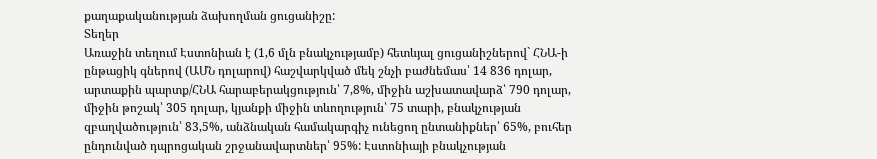քաղաքականության ձախողման ցուցանիշը:
Տեղեր
Առաջին տեղում Էստոնիան է (1,6 մլն բնակչությամբ) հետևյալ ցուցանիշներով` ՀՆԱ-ի ընթացիկ գներով (ԱՄՆ դոլարով) հաշվարկված մեկ շնչի բաժնեմաս՝ 14 836 դոլար, արտաքին պարտք/ՀՆԱ հարաբերակցություն՝ 7,8%, միջին աշխատավարձ՝ 790 դոլար, միջին թոշակ՝ 305 դոլար, կյանքի միջին տևողություն՝ 75 տարի, բնակչության զբաղվածություն՝ 83,5%, անձնական համակարգիչ ունեցող ընտանիքներ՝ 65%, բուհեր ընդունված դպրոցական շրջանավարտներ՝ 95%: Էստոնիայի բնակչության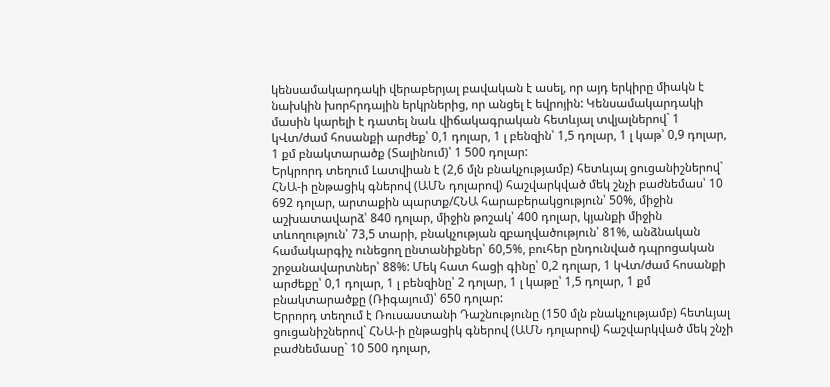կենսամակարդակի վերաբերյալ բավական է ասել, որ այդ երկիրը միակն է նախկին խորհրդային երկրներից, որ անցել է եվրոյին: Կենսամակարդակի մասին կարելի է դատել նաև վիճակագրական հետևյալ տվյալներով` 1 կՎտ/ժամ հոսանքի արժեք՝ 0,1 դոլար, 1 լ բենզին՝ 1,5 դոլար, 1 լ կաթ՝ 0,9 դոլար, 1 քմ բնակտարածք (Տալինում)՝ 1 500 դոլար:
Երկրորդ տեղում Լատվիան է (2,6 մլն բնակչությամբ) հետևյալ ցուցանիշներով` ՀՆԱ-ի ընթացիկ գներով (ԱՄՆ դոլարով) հաշվարկված մեկ շնչի բաժնեմաս՝ 10 692 դոլար, արտաքին պարտք/ՀՆԱ հարաբերակցություն՝ 50%, միջին աշխատավարձ՝ 840 դոլար, միջին թոշակ՝ 400 դոլար, կյանքի միջին տևողություն՝ 73,5 տարի, բնակչության զբաղվածություն՝ 81%, անձնական համակարգիչ ունեցող ընտանիքներ՝ 60,5%, բուհեր ընդունված դպրոցական շրջանավարտներ՝ 88%: Մեկ հատ հացի գինը՝ 0,2 դոլար, 1 կՎտ/ժամ հոսանքի արժեքը՝ 0,1 դոլար, 1 լ բենզինը՝ 2 դոլար, 1 լ կաթը՝ 1,5 դոլար, 1 քմ բնակտարածքը (Ռիգայում)՝ 650 դոլար:
Երրորդ տեղում է Ռուսաստանի Դաշնությունը (150 մլն բնակչությամբ) հետևյալ ցուցանիշներով` ՀՆԱ-ի ընթացիկ գներով (ԱՄՆ դոլարով) հաշվարկված մեկ շնչի բաժնեմասը` 10 500 դոլար,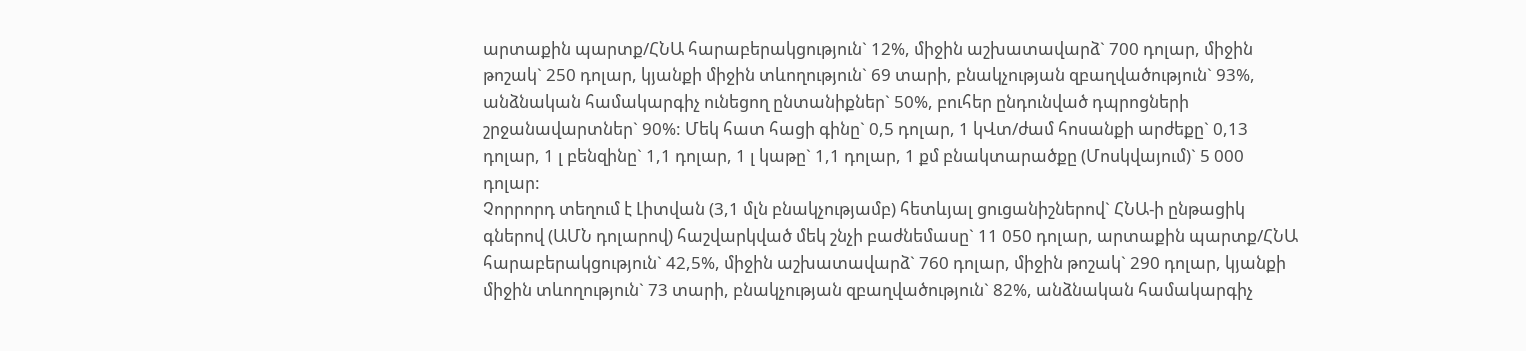արտաքին պարտք/ՀՆԱ հարաբերակցություն` 12%, միջին աշխատավարձ` 700 դոլար, միջին թոշակ` 250 դոլար, կյանքի միջին տևողություն` 69 տարի, բնակչության զբաղվածություն` 93%, անձնական համակարգիչ ունեցող ընտանիքներ` 50%, բուհեր ընդունված դպրոցների շրջանավարտներ` 90%: Մեկ հատ հացի գինը` 0,5 դոլար, 1 կՎտ/ժամ հոսանքի արժեքը` 0,13 դոլար, 1 լ բենզինը` 1,1 դոլար, 1 լ կաթը` 1,1 դոլար, 1 քմ բնակտարածքը (Մոսկվայում)` 5 000 դոլար:
Չորրորդ տեղում է Լիտվան (3,1 մլն բնակչությամբ) հետևյալ ցուցանիշներով` ՀՆԱ-ի ընթացիկ գներով (ԱՄՆ դոլարով) հաշվարկված մեկ շնչի բաժնեմասը` 11 050 դոլար, արտաքին պարտք/ՀՆԱ հարաբերակցություն` 42,5%, միջին աշխատավարձ` 760 դոլար, միջին թոշակ` 290 դոլար, կյանքի միջին տևողություն` 73 տարի, բնակչության զբաղվածություն` 82%, անձնական համակարգիչ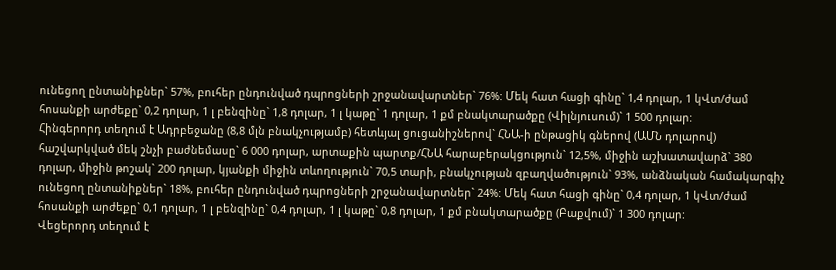ունեցող ընտանիքներ` 57%, բուհեր ընդունված դպրոցների շրջանավարտներ` 76%: Մեկ հատ հացի գինը` 1,4 դոլար, 1 կՎտ/ժամ հոսանքի արժեքը` 0,2 դոլար, 1 լ բենզինը` 1,8 դոլար, 1 լ կաթը` 1 դոլար, 1 քմ բնակտարածքը (Վիլնյուսում)` 1 500 դոլար:
Հինգերորդ տեղում է Ադրբեջանը (8,8 մլն բնակչությամբ) հետևյալ ցուցանիշներով` ՀՆԱ-ի ընթացիկ գներով (ԱՄՆ դոլարով) հաշվարկված մեկ շնչի բաժնեմասը` 6 000 դոլար, արտաքին պարտք/ՀՆԱ հարաբերակցություն` 12,5%, միջին աշխատավարձ` 380 դոլար, միջին թոշակ` 200 դոլար, կյանքի միջին տևողություն` 70,5 տարի, բնակչության զբաղվածություն` 93%, անձնական համակարգիչ ունեցող ընտանիքներ` 18%, բուհեր ընդունված դպրոցների շրջանավարտներ` 24%: Մեկ հատ հացի գինը` 0,4 դոլար, 1 կՎտ/ժամ հոսանքի արժեքը` 0,1 դոլար, 1 լ բենզինը` 0,4 դոլար, 1 լ կաթը` 0,8 դոլար, 1 քմ բնակտարածքը (Բաքվում)` 1 300 դոլար:
Վեցերորդ տեղում է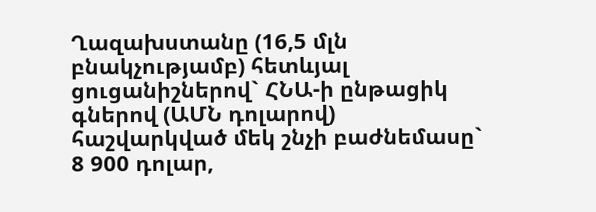Ղազախստանը (16,5 մլն բնակչությամբ) հետևյալ ցուցանիշներով` ՀՆԱ-ի ընթացիկ գներով (ԱՄՆ դոլարով) հաշվարկված մեկ շնչի բաժնեմասը` 8 900 դոլար,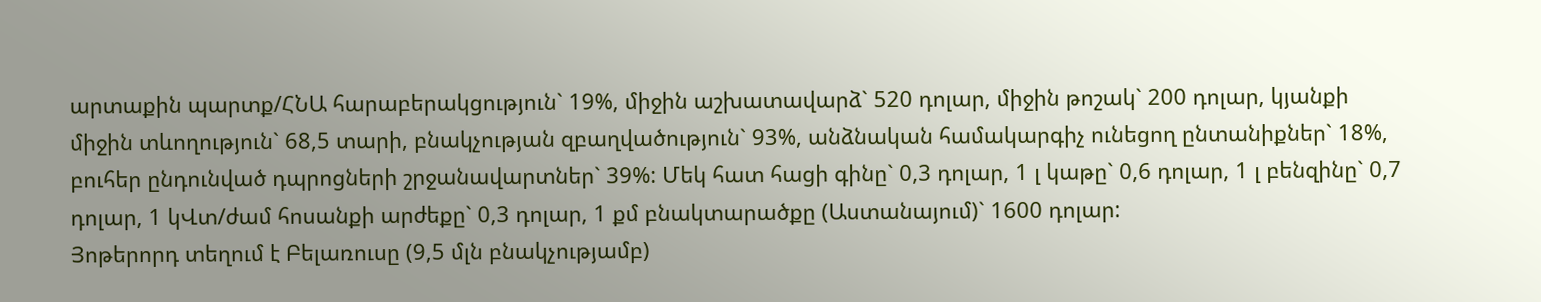արտաքին պարտք/ՀՆԱ հարաբերակցություն` 19%, միջին աշխատավարձ` 520 դոլար, միջին թոշակ` 200 դոլար, կյանքի միջին տևողություն` 68,5 տարի, բնակչության զբաղվածություն` 93%, անձնական համակարգիչ ունեցող ընտանիքներ` 18%, բուհեր ընդունված դպրոցների շրջանավարտներ` 39%: Մեկ հատ հացի գինը` 0,3 դոլար, 1 լ կաթը` 0,6 դոլար, 1 լ բենզինը` 0,7 դոլար, 1 կՎտ/ժամ հոսանքի արժեքը` 0,3 դոլար, 1 քմ բնակտարածքը (Աստանայում)` 1600 դոլար:
Յոթերորդ տեղում է Բելառուսը (9,5 մլն բնակչությամբ)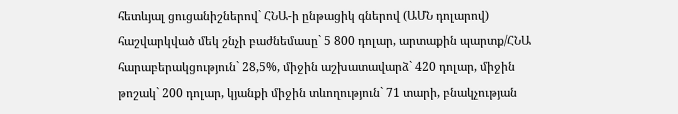հետևյալ ցուցանիշներով` ՀՆԱ-ի ընթացիկ գներով (ԱՄՆ դոլարով) հաշվարկված մեկ շնչի բաժնեմասը` 5 800 դոլար, արտաքին պարտք/ՀՆԱ հարաբերակցություն` 28,5%, միջին աշխատավարձ` 420 դոլար, միջին թոշակ` 200 դոլար, կյանքի միջին տևողություն` 71 տարի, բնակչության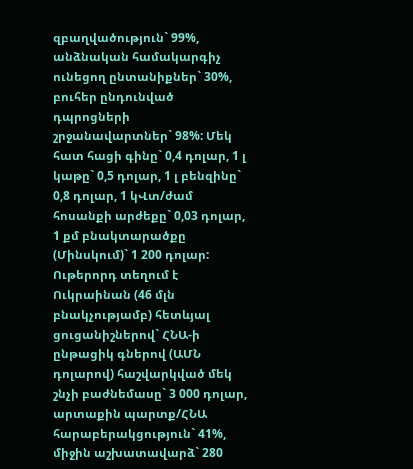զբաղվածություն` 99%, անձնական համակարգիչ ունեցող ընտանիքներ` 30%, բուհեր ընդունված դպրոցների շրջանավարտներ` 98%: Մեկ հատ հացի գինը` 0,4 դոլար, 1 լ կաթը` 0,5 դոլար, 1 լ բենզինը` 0,8 դոլար, 1 կՎտ/ժամ հոսանքի արժեքը` 0,03 դոլար, 1 քմ բնակտարածքը (Մինսկում)` 1 200 դոլար:
Ութերորդ տեղում է Ուկրաինան (46 մլն բնակչությամբ) հետևյալ ցուցանիշներով` ՀՆԱ-ի ընթացիկ գներով (ԱՄՆ դոլարով) հաշվարկված մեկ շնչի բաժնեմասը` 3 000 դոլար, արտաքին պարտք/ՀՆԱ հարաբերակցություն` 41%, միջին աշխատավարձ` 280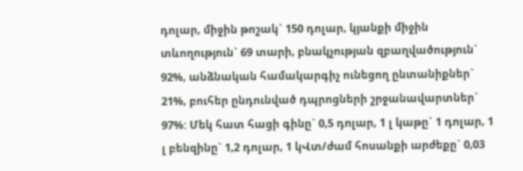դոլար, միջին թոշակ` 150 դոլար, կյանքի միջին տևողություն` 69 տարի, բնակչության զբաղվածություն` 92%, անձնական համակարգիչ ունեցող ընտանիքներ` 21%, բուհեր ընդունված դպրոցների շրջանավարտներ` 97%: Մեկ հատ հացի գինը` 0,5 դոլար, 1 լ կաթը` 1 դոլար, 1 լ բենզինը` 1,2 դոլար, 1 կՎտ/ժամ հոսանքի արժեքը` 0,03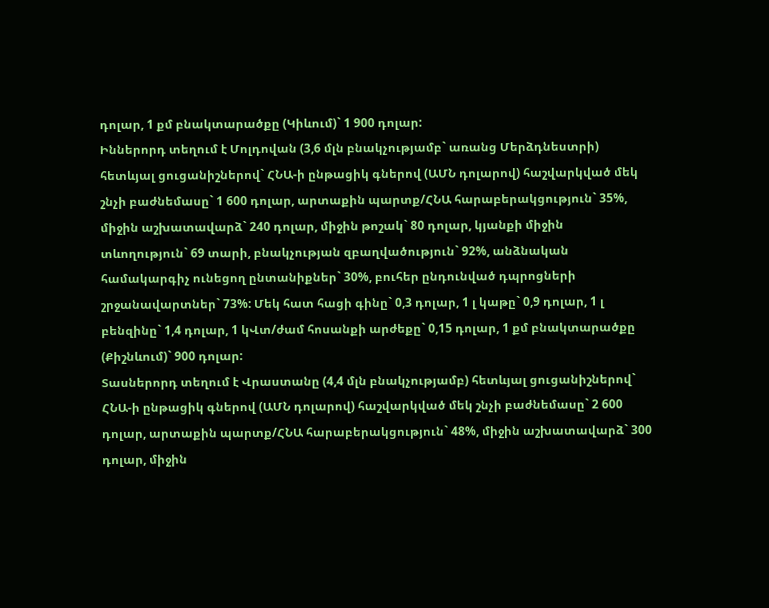դոլար, 1 քմ բնակտարածքը (Կիևում)` 1 900 դոլար:
Իններորդ տեղում է Մոլդովան (3,6 մլն բնակչությամբ` առանց Մերձդնեստրի) հետևյալ ցուցանիշներով` ՀՆԱ-ի ընթացիկ գներով (ԱՄՆ դոլարով) հաշվարկված մեկ շնչի բաժնեմասը` 1 600 դոլար, արտաքին պարտք/ՀՆԱ հարաբերակցություն` 35%, միջին աշխատավարձ` 240 դոլար, միջին թոշակ` 80 դոլար, կյանքի միջին տևողություն` 69 տարի, բնակչության զբաղվածություն` 92%, անձնական համակարգիչ ունեցող ընտանիքներ` 30%, բուհեր ընդունված դպրոցների շրջանավարտներ` 73%: Մեկ հատ հացի գինը` 0,3 դոլար, 1 լ կաթը` 0,9 դոլար, 1 լ բենզինը` 1,4 դոլար, 1 կՎտ/ժամ հոսանքի արժեքը` 0,15 դոլար, 1 քմ բնակտարածքը (Քիշնևում)` 900 դոլար:
Տասներորդ տեղում է Վրաստանը (4,4 մլն բնակչությամբ) հետևյալ ցուցանիշներով` ՀՆԱ-ի ընթացիկ գներով (ԱՄՆ դոլարով) հաշվարկված մեկ շնչի բաժնեմասը` 2 600 դոլար, արտաքին պարտք/ՀՆԱ հարաբերակցություն` 48%, միջին աշխատավարձ` 300 դոլար, միջին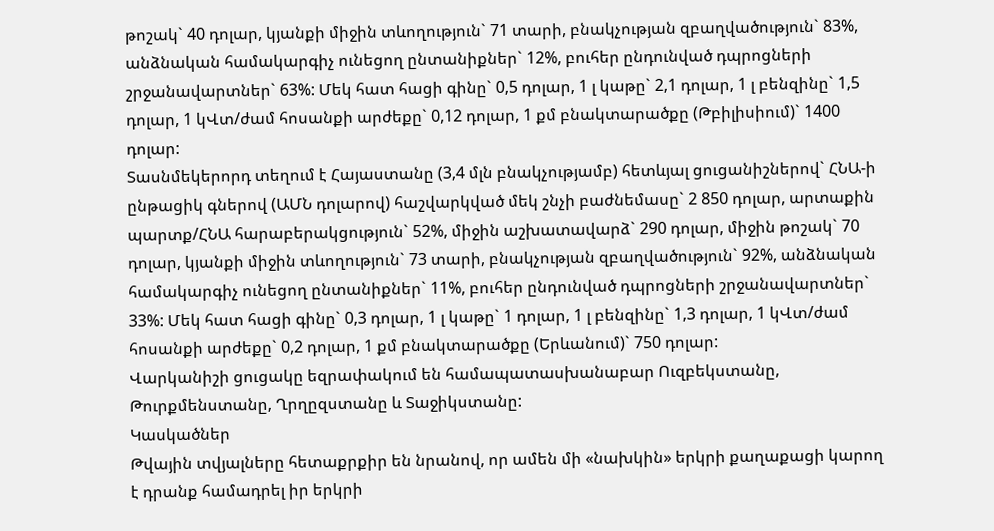թոշակ` 40 դոլար, կյանքի միջին տևողություն` 71 տարի, բնակչության զբաղվածություն` 83%, անձնական համակարգիչ ունեցող ընտանիքներ` 12%, բուհեր ընդունված դպրոցների շրջանավարտներ` 63%: Մեկ հատ հացի գինը` 0,5 դոլար, 1 լ կաթը` 2,1 դոլար, 1 լ բենզինը` 1,5 դոլար, 1 կՎտ/ժամ հոսանքի արժեքը` 0,12 դոլար, 1 քմ բնակտարածքը (Թբիլիսիում)` 1400 դոլար:
Տասնմեկերորդ տեղում է Հայաստանը (3,4 մլն բնակչությամբ) հետևյալ ցուցանիշներով` ՀՆԱ-ի ընթացիկ գներով (ԱՄՆ դոլարով) հաշվարկված մեկ շնչի բաժնեմասը` 2 850 դոլար, արտաքին պարտք/ՀՆԱ հարաբերակցություն` 52%, միջին աշխատավարձ` 290 դոլար, միջին թոշակ` 70 դոլար, կյանքի միջին տևողություն` 73 տարի, բնակչության զբաղվածություն` 92%, անձնական համակարգիչ ունեցող ընտանիքներ` 11%, բուհեր ընդունված դպրոցների շրջանավարտներ` 33%: Մեկ հատ հացի գինը` 0,3 դոլար, 1 լ կաթը` 1 դոլար, 1 լ բենզինը` 1,3 դոլար, 1 կՎտ/ժամ հոսանքի արժեքը` 0,2 դոլար, 1 քմ բնակտարածքը (Երևանում)` 750 դոլար:
Վարկանիշի ցուցակը եզրափակում են համապատասխանաբար Ուզբեկստանը, Թուրքմենստանը, Ղրղըզստանը և Տաջիկստանը:
Կասկածներ
Թվային տվյալները հետաքրքիր են նրանով, որ ամեն մի «նախկին» երկրի քաղաքացի կարող է դրանք համադրել իր երկրի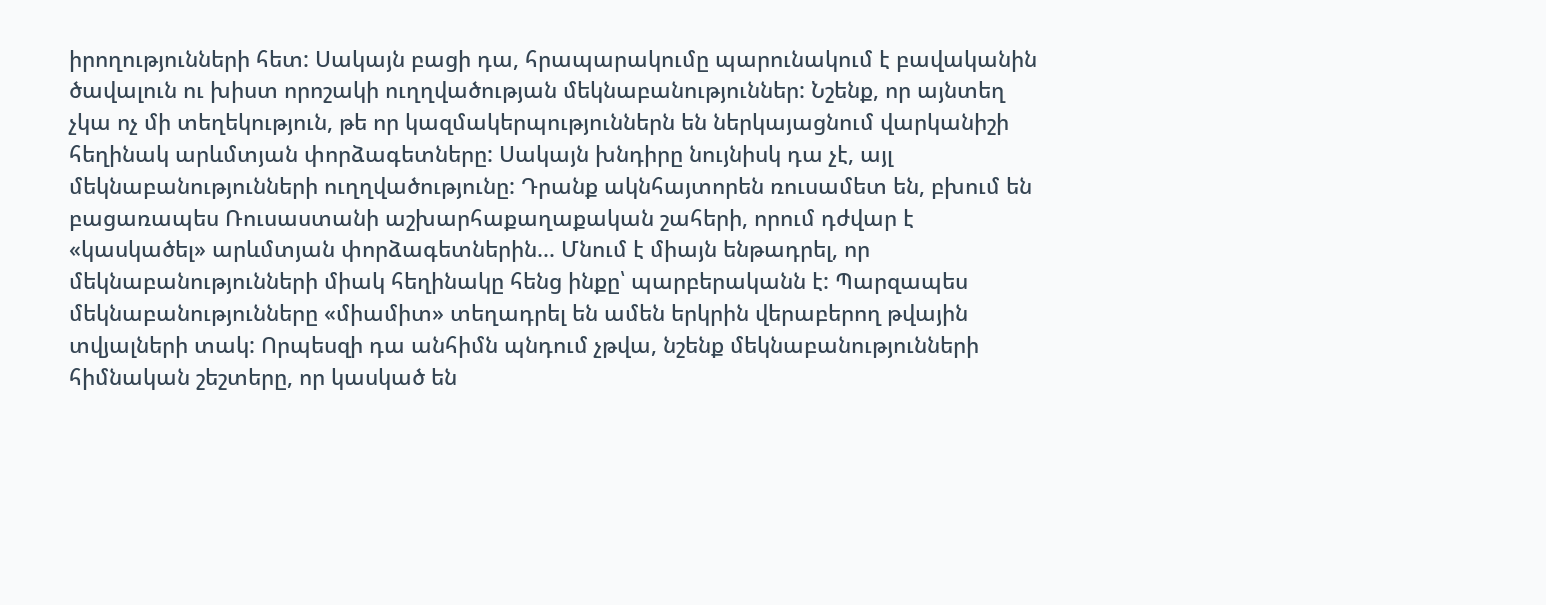իրողությունների հետ: Սակայն բացի դա, հրապարակումը պարունակում է բավականին ծավալուն ու խիստ որոշակի ուղղվածության մեկնաբանություններ: Նշենք, որ այնտեղ չկա ոչ մի տեղեկություն, թե որ կազմակերպություններն են ներկայացնում վարկանիշի հեղինակ արևմտյան փորձագետները: Սակայն խնդիրը նույնիսկ դա չէ, այլ մեկնաբանությունների ուղղվածությունը: Դրանք ակնհայտորեն ռուսամետ են, բխում են բացառապես Ռուսաստանի աշխարհաքաղաքական շահերի, որում դժվար է «կասկածել» արևմտյան փորձագետներին... Մնում է միայն ենթադրել, որ մեկնաբանությունների միակ հեղինակը հենց ինքը՝ պարբերականն է: Պարզապես մեկնաբանությունները «միամիտ» տեղադրել են ամեն երկրին վերաբերող թվային տվյալների տակ: Որպեսզի դա անհիմն պնդում չթվա, նշենք մեկնաբանությունների հիմնական շեշտերը, որ կասկած են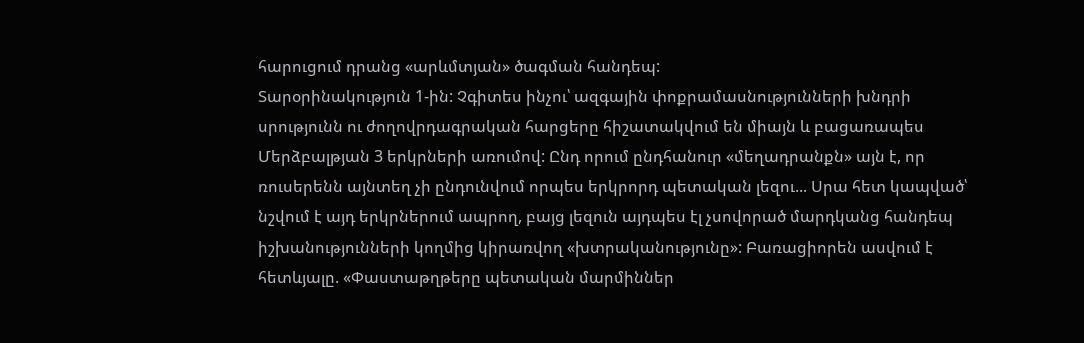հարուցում դրանց «արևմտյան» ծագման հանդեպ:
Տարօրինակություն 1-ին: Չգիտես ինչու՝ ազգային փոքրամասնությունների խնդրի սրությունն ու ժողովրդագրական հարցերը հիշատակվում են միայն և բացառապես Մերձբալթյան 3 երկրների առումով: Ընդ որում ընդհանուր «մեղադրանքն» այն է, որ ռուսերենն այնտեղ չի ընդունվում որպես երկրորդ պետական լեզու... Սրա հետ կապված՝ նշվում է այդ երկրներում ապրող, բայց լեզուն այդպես էլ չսովորած մարդկանց հանդեպ իշխանությունների կողմից կիրառվող «խտրականությունը»: Բառացիորեն ասվում է հետևյալը. «Փաստաթղթերը պետական մարմիններ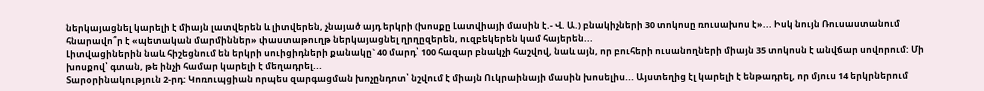ներկայացնել կարելի է միայն լատվերեն և լիտվերեն, չնայած այդ երկրի (խոսքը Լատվիայի մասին է.- Վ. Ա.) բնակիչների 30 տոկոսը ռուսախոս է»... Իսկ նույն Ռուսաստանում հնարավո՞ր է «պետական մարմիններ» փաստաթուղթ ներկայացնել ղրղըզերեն, ուզբեկերեն կամ հայերեն...
Լիտվացիներին նաև հիշեցնում են երկրի սուիցիդների քանակը` 40 մարդ՝ 100 հազար բնակչի հաշվով, նաև այն, որ բուհերի ուսանողների միայն 35 տոկոսն է անվճար սովորում: Մի խոսքով՝ գտան, թե ինչի համար կարելի է մեղադրել...
Տարօրինակություն 2-րդ: Կոռուպցիան որպես զարգացման խոչընդոտ՝ նշվում է միայն Ուկրաինայի մասին խոսելիս... Այստեղից էլ կարելի է ենթադրել, որ մյուս 14 երկրներում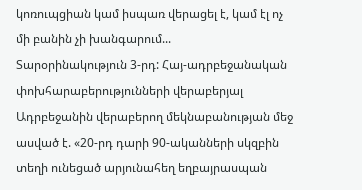կոռուպցիան կամ իսպառ վերացել է, կամ էլ ոչ մի բանին չի խանգարում...
Տարօրինակություն 3-րդ: Հայ-ադրբեջանական փոխհարաբերությունների վերաբերյալ Ադրբեջանին վերաբերող մեկնաբանության մեջ ասված է. «20-րդ դարի 90-ականների սկզբին տեղի ունեցած արյունահեղ եղբայրասպան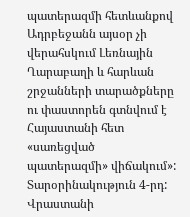պատերազմի հետևանքով Ադրբեջանն այսօր չի վերահսկում Լեռնային Ղարաբաղի և հարևան շրջանների տարածքները ու փաստորեն գտնվում է Հայաստանի հետ «սառեցված պատերազմի» վիճակում»:
Տարօրինակություն 4-րդ: Վրաստանի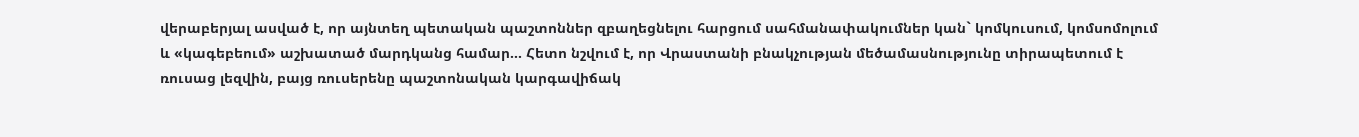վերաբերյալ ասված է, որ այնտեղ պետական պաշտոններ զբաղեցնելու հարցում սահմանափակումներ կան` կոմկուսում, կոմսոմոլում և «կագեբեում» աշխատած մարդկանց համար... Հետո նշվում է, որ Վրաստանի բնակչության մեծամասնությունը տիրապետում է ռուսաց լեզվին, բայց ռուսերենը պաշտոնական կարգավիճակ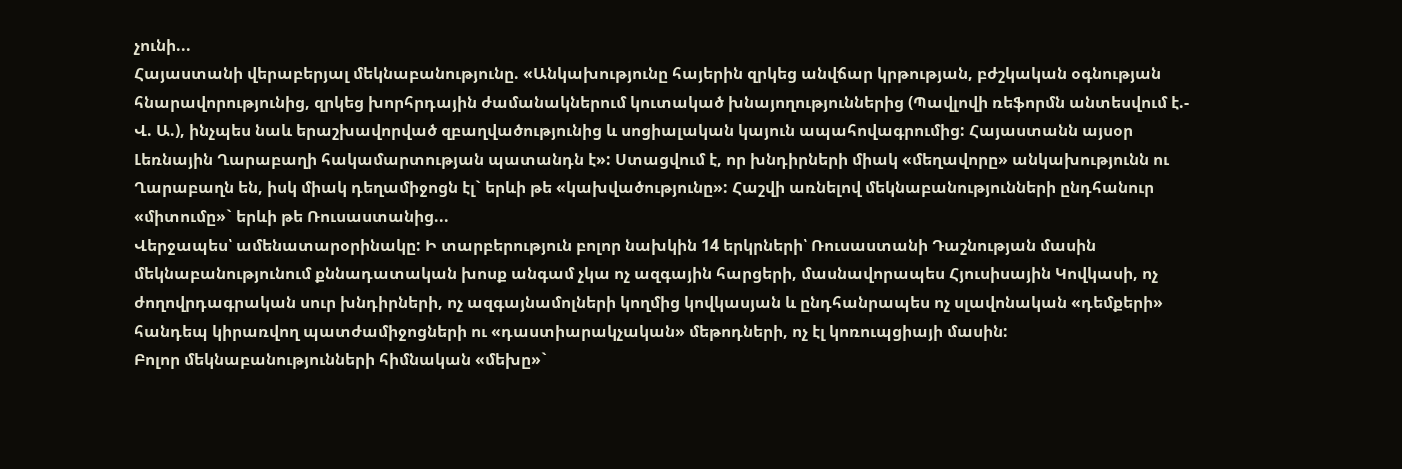չունի...
Հայաստանի վերաբերյալ մեկնաբանությունը. «Անկախությունը հայերին զրկեց անվճար կրթության, բժշկական օգնության հնարավորությունից, զրկեց խորհրդային ժամանակներում կուտակած խնայողություններից (Պավլովի ռեֆորմն անտեսվում է.- Վ. Ա.), ինչպես նաև երաշխավորված զբաղվածությունից և սոցիալական կայուն ապահովագրումից: Հայաստանն այսօր Լեռնային Ղարաբաղի հակամարտության պատանդն է»: Ստացվում է, որ խնդիրների միակ «մեղավորը» անկախությունն ու Ղարաբաղն են, իսկ միակ դեղամիջոցն էլ` երևի թե «կախվածությունը»: Հաշվի առնելով մեկնաբանությունների ընդհանուր «միտումը»` երևի թե Ռուսաստանից...
Վերջապես՝ ամենատարօրինակը: Ի տարբերություն բոլոր նախկին 14 երկրների՝ Ռուսաստանի Դաշնության մասին մեկնաբանությունում քննադատական խոսք անգամ չկա ոչ ազգային հարցերի, մասնավորապես Հյուսիսային Կովկասի, ոչ ժողովրդագրական սուր խնդիրների, ոչ ազգայնամոլների կողմից կովկասյան և ընդհանրապես ոչ սլավոնական «դեմքերի» հանդեպ կիրառվող պատժամիջոցների ու «դաստիարակչական» մեթոդների, ոչ էլ կոռուպցիայի մասին:
Բոլոր մեկնաբանությունների հիմնական «մեխը»`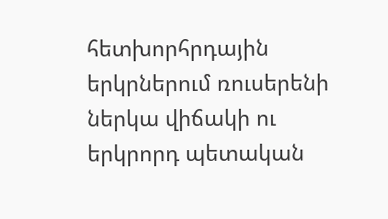հետխորհրդային երկրներում ռուսերենի ներկա վիճակի ու երկրորդ պետական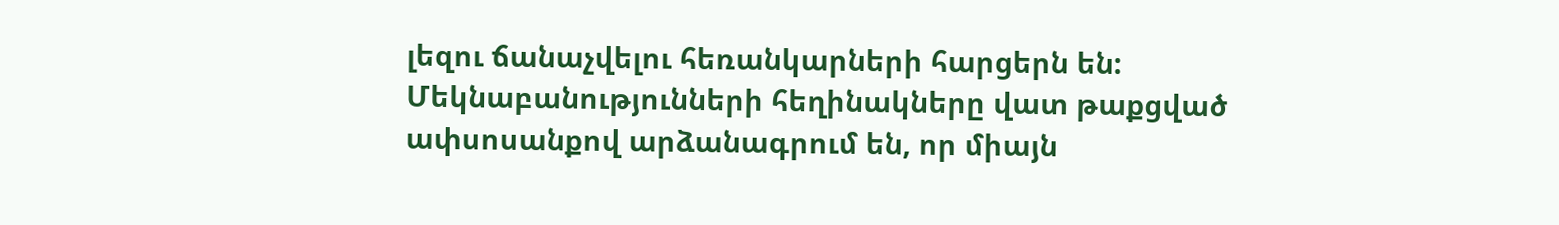լեզու ճանաչվելու հեռանկարների հարցերն են: Մեկնաբանությունների հեղինակները վատ թաքցված ափսոսանքով արձանագրում են, որ միայն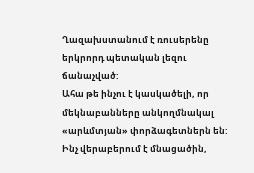Ղազախստանում է ռուսերենը երկրորդ պետական լեզու ճանաչված:
Ահա թե ինչու է կասկածելի, որ մեկնաբանները անկողմնակալ «արևմտյան» փորձագետներն են: Ինչ վերաբերում է մնացածին,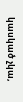կասկած չկա,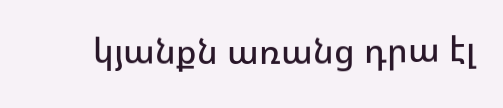կյանքն առանց դրա էլ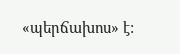«պերճախոս» է: